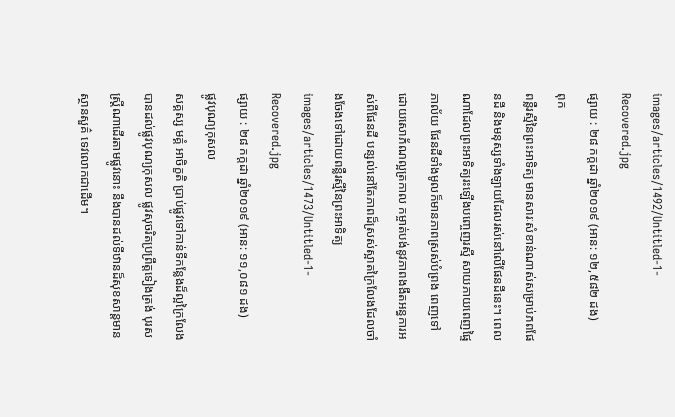images/articles/1492/Untitled-1-Recovered.jpg
ផ្សាយ : ២៨ កក្តដា ឆ្នាំ២០១៩ (អាន: ១២,៥៨២ ដង)
ពុក
ពន្លឺរស្មីនៃព្រះអាទិត្យ មានសារៈសំខាន់ណាស់សម្រាប់ភពផែនដី និងមនុស្សទាំងឡាយដែលរស់នៅលើផែនដីនេះ។ ពេលណាដែលព្រះអាទិត្យរះឡើងបញ្ចេញរស្មី សាយភាយពេញផ្ទៃភាល័យ ផែនដីទាំងមូលក៏មានភាពស្រស់បំព្រង ពេញទៅដោយសោភ័ណល្អត្រកាល កម្ចាត់បង់នូវភាពងងឹតអន្ធការអស់ពីផែនដី បន្សល់នៅតែភាពដ៏ស្រស់ស្អាតក្រៃលែងដែលចាំងចែងទៅដោយពន្លឺរស្មីនៃព្រះអាទិត្យ
images/articles/1473/Untitled-1-Recovered.jpg
ផ្សាយ : ២៨ កក្តដា ឆ្នាំ២០១៩ (អាន: ១១,០៨១ ដង)
ផ្លូវបុណ្យកុសល
សគ្គស្ស មគ្គំ អាចិក្ខតិ ប្រាប់ផ្លូវទៅកាន់ទីកន្លែងដ៏ល្អក្រៃលែង បានដល់ផ្លូវបុណ្យកុសល ផ្លូវសុចរិតប្រព្រឹត្តទៀងត្រង់ បុរសស្ត្រីណាដើរតាមផ្លូវនោះ នឹងបានដល់ទីឋានដ៏សុខសាន្តមានស្ថានសួគ៌ ទេវលោកជាដើម។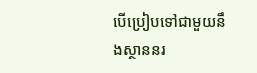បើប្រៀបទៅជាមួយនឹងស្ថាននរ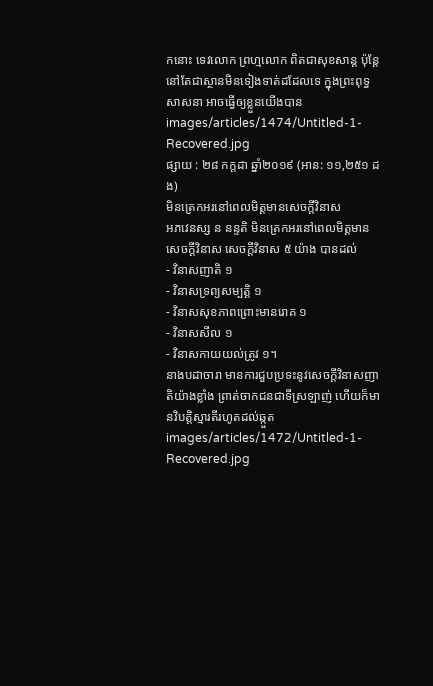កនោះ ទេវលោក ព្រហ្មលោក ពិតជាសុខសាន្ត ប៉ុន្តែនៅតែជាស្ថានមិនទៀងទាត់ដដែលទេ ក្នុងព្រះពុទ្ធសាសនា អាចធ្វើឲ្យខ្លួនយើងបាន
images/articles/1474/Untitled-1-Recovered.jpg
ផ្សាយ : ២៨ កក្តដា ឆ្នាំ២០១៩ (អាន: ១១,២៥១ ដង)
មិនត្រេកអរនៅពេលមិត្តមានសេចក្ដីវិនាស
អភវេនស្ស ន នន្ទតិ មិនត្រេកអរនៅពេលមិត្តមានសេចក្ដីវិនាស សេចក្ដីវិនាស ៥ យ៉ាង បានដល់
- វិនាសញាតិ ១
- វិនាសទ្រព្យសម្បត្តិ ១
- វិនាសសុខភាពព្រោះមានរោគ ១
- វិនាសសីល ១
- វិនាសកាយយល់ត្រូវ ១។
នាងបដាចារា មានការជួបប្រទះនូវសេចក្ដីវិនាសញាតិយ៉ាងខ្លាំង ព្រាត់ចាកជនជាទីស្រឡាញ់ ហើយក៏មានវិបត្តិស្មារតីរហូតដល់ឆ្កួត
images/articles/1472/Untitled-1-Recovered.jpg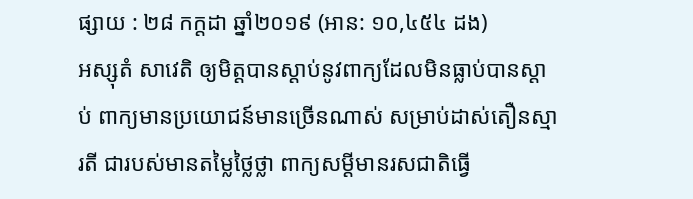ផ្សាយ : ២៨ កក្តដា ឆ្នាំ២០១៩ (អាន: ១០,៤៥៤ ដង)
អស្សុតំ សាវេតិ ឲ្យមិត្តបានស្ដាប់នូវពាក្យដែលមិនធ្លាប់បានស្ដាប់ ពាក្យមានប្រយោជន៍មានច្រើនណាស់ សម្រាប់ដាស់តឿនស្មារតី ជារបស់មានតម្លៃថ្លៃថ្លា ពាក្យសម្ដីមានរសជាតិធ្វើ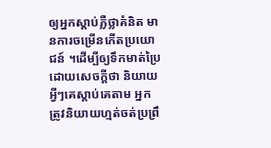ឲ្យអ្នកស្ដាប់ភ្លឺថ្លាគំនិត មានការចម្រើនកើតប្រយោជន៍ ។ដើម្បីឲ្យទឹកមាត់ប្រៃ ដោយសេចក្ដីថា និយាយអ្វីៗគេស្ដាប់គេតាម អ្នកត្រូវនិយាយហ្មត់ចត់ប្រព្រឹ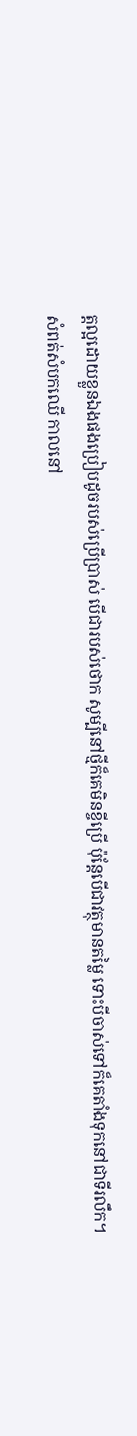ត្តល្អដោយខ្លួនឯងផងប្រៀបដូចរបស់ប្រើប្រាស់ បើជារបស់ថោក សូម្បីនៅថ្មីក៏គេមិនខ្ចីប្រើ ប៉ុន្តែបើជាវត្ថុមានតម្លៃ ទោះបីចាស់ទៅក៏គេតាំងទុកនៅជាទីរលឹក។
សំពត់សំបកឈើ កាលនៅ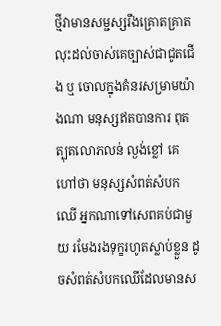ថ្មីវាមានសម្ជស្សរឹងគ្រោតគ្រាត លុះដល់ចាស់គេច្បាស់ជាជូតជើង ឬ ចោលក្នុងគំនរសម្រាមយ៉ាងណា មនុស្សឥតបានការ ពុតត្បុតលោភលន់ ល្ងង់ខ្លៅ គេហៅថា មនុស្សសំពត់សំបកឈើ អ្នកណាទៅសេពគប់ជាមួយ រមែងរងទុក្ខរហូតស្លាប់ខ្លួន ដូចសំពត់សំបកឈើដែលមានស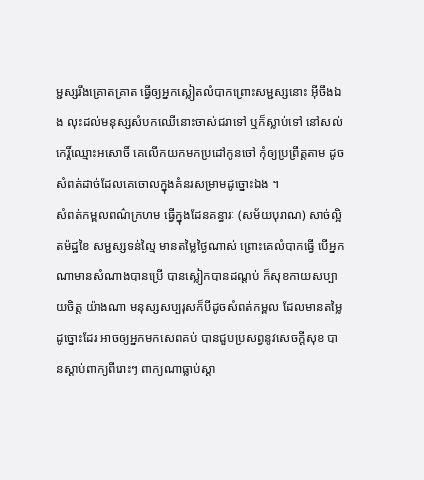ម្ជស្សរឹងគ្រោតគ្រាត ធ្វើឲ្យអ្នកស្លៀតលំបាកព្រោះសម្ជស្សនោះ អ៊ីចឹងឯង លុះដល់មនុស្សសំបកឈើនោះចាស់ជរាទៅ ឬក៏ស្លាប់ទៅ នៅសល់ កេរ្តិ៍ឈ្មោះអសោចិ៍ គេលើកយកមកប្រដៅកូនចៅ កុំឲ្យប្រព្រឹត្តតាម ដូចសំពត់ដាច់ដែលគេចោលក្នុងគំនរសម្រាមដូច្នោះឯង ។
សំពត់កម្ពលពណ៌ក្រហម ធ្វើក្នុងដែនគន្ធារៈ (សម័យបុរាណ) សាច់ល្អិតម៉ដ្ឋខៃ សម្ជស្សទន់ល្មៃ មានតម្លៃថ្ងៃណាស់ ព្រោះគេលំបាកធ្វើ បើអ្នកណាមានសំណាងបានប្រើ បានស្លៀកបានដណ្ដប់ ក៏សុខកាយសប្បាយចិត្ត យ៉ាងណា មនុស្សសប្បរុសក៏បីដូចសំពត់កម្ពល ដែលមានតម្លៃដូច្នោះដែរ អាចឲ្យអ្នកមកសេពគប់ បានជួបប្រសព្វនូវសេចក្ដីសុខ បានស្ដាប់ពាក្យពីរោះៗ ពាក្យណាធ្លាប់ស្ដា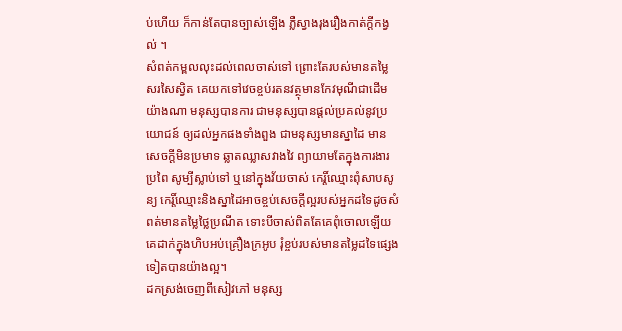ប់ហើយ ក៏កាន់តែបានច្បាស់ឡើង ភ្លឺស្វាងរុងរឿងកាត់ក្ដីកង្វល់ ។
សំពត់កម្ពលលុះដល់ពេលចាស់ទៅ ព្រោះតែរបស់មានតម្លៃសរសៃស្វិត គេយកទៅវេចខ្ចប់រតនវត្ថុមានកែវមុណីជាដើម យ៉ាងណា មនុស្សបានការ ជាមនុស្សបានផ្ដល់ប្រគល់នូវប្រយោជន៍ ឲ្យដល់អ្នកផងទាំងពួង ជាមនុស្សមានស្នាដៃ មានសេចក្ដីមិនប្រមាទ ឆ្លាតឈ្លាសវាងវៃ ព្យាយាមតែក្នុងការងារប្រពៃ សូម្បីស្លាប់ទៅ ឬនៅក្នុងវ័យចាស់ កេរ្តិ៍ឈ្មោះពុំសាបសូន្យ កេរ្តិ៍ឈ្មោះនិងស្នាដៃអាចខ្ចប់សេចក្ដីល្អរបស់អ្នកដទៃដូចសំពត់មានតម្លៃថ្លៃប្រណីត ទោះបីចាស់ពិតតែគេពុំចោលឡើយ គេដាក់ក្នុងហិបអប់គ្រឿងក្រអូប រុំខ្ចប់របស់មានតម្លៃដទៃផ្សេងទៀតបានយ៉ាងល្អ។
ដកស្រង់ចេញពីសៀវភៅ មនុស្ស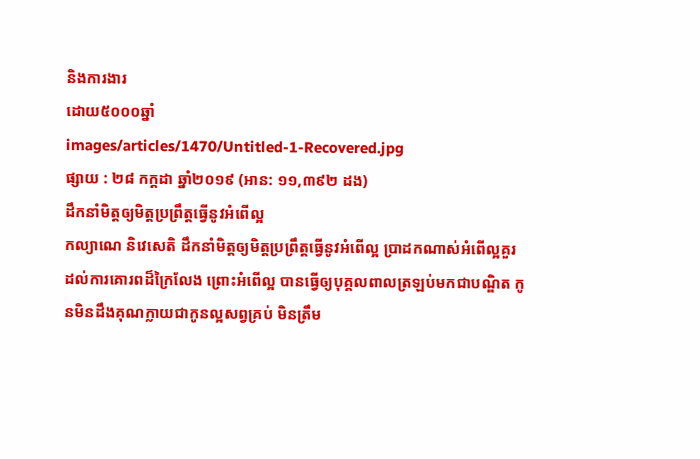និងការងារ
ដោយ៥០០០ឆ្នាំ
images/articles/1470/Untitled-1-Recovered.jpg
ផ្សាយ : ២៨ កក្តដា ឆ្នាំ២០១៩ (អាន: ១១,៣៩២ ដង)
ដឹកនាំមិត្តឲ្យមិត្តប្រព្រឹត្តធ្វើនូវអំពើល្អ
កល្យាណេ និវេសេតិ ដឹកនាំមិត្តឲ្យមិត្តប្រព្រឹត្តធ្វើនូវអំពើល្អ ប្រាដកណាស់អំពើល្អគួរដល់ការគោរពដ៏ក្រៃលែង ព្រោះអំពើល្អ បានធ្វើឲ្យបុគ្គលពាលត្រឡប់មកជាបណ្ឌិត កូនមិនដឹងគុណក្លាយជាកូនល្អសព្វគ្រប់ មិនត្រឹម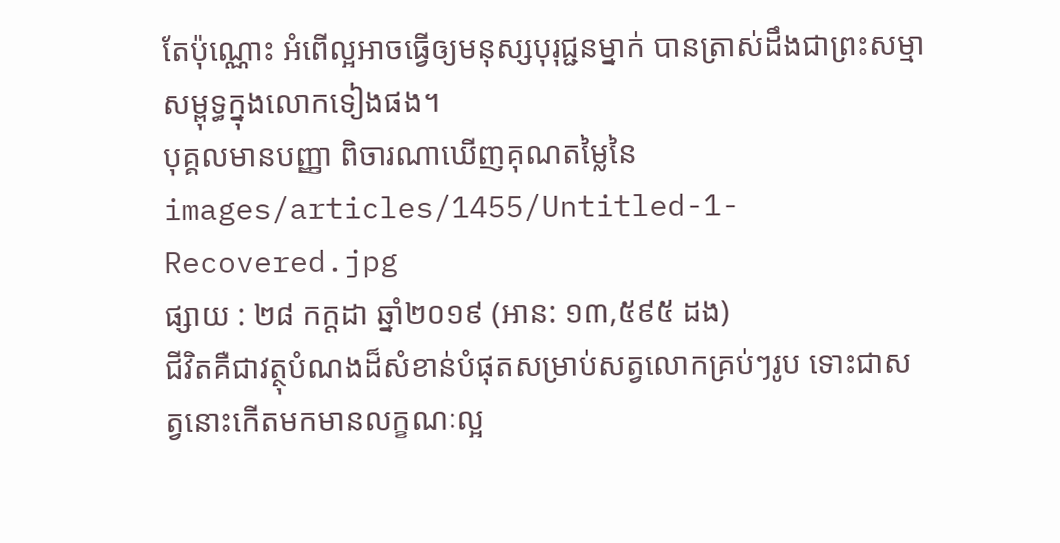តែប៉ុណ្ណោះ អំពើល្អអាចធ្វើឲ្យមនុស្សបុរុជ្ជនម្នាក់ បានត្រាស់ដឹងជាព្រះសម្មាសម្ពុទ្ធក្នុងលោកទៀងផង។
បុគ្គលមានបញ្ញា ពិចារណាឃើញគុណតម្លៃនៃ
images/articles/1455/Untitled-1-Recovered.jpg
ផ្សាយ : ២៨ កក្តដា ឆ្នាំ២០១៩ (អាន: ១៣,៥៩៥ ដង)
ជីវិតគឺជាវត្ថុបំណងដ៏សំខាន់បំផុតសម្រាប់សត្វលោកគ្រប់ៗរូប ទោះជាសត្វនោះកើតមកមានលក្ខណៈល្អ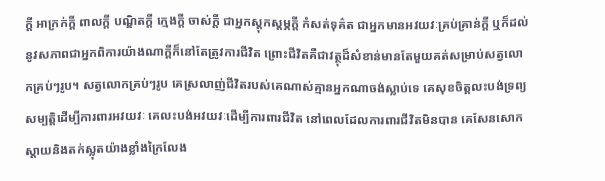ក្ដី អាក្រក់ក្ដី ពាលក្ដី បណ្ឌិតក្ដី ក្មេងក្ដី ចាស់ក្ដី ជាអ្នកស្ដុកស្ដម្ភក្ដី កំសត់ទុគ៌ត ជាអ្នកមានអវយវៈគ្រប់គ្រាន់ក្ដី ឬក៏ដល់នូវសភាពជាអ្នកពិការយ៉ាងណាក្ដីក៏នៅតែត្រូវការជីវិត ព្រោះជីវិតគឺជាវត្ថុដ៏សំខាន់មានតែមួយគត់សម្រាប់សត្វលោកគ្រប់ៗរូប។ សត្វលោកគ្រប់ៗរូប គេស្រលាញ់ជីវិតរបស់គេណាស់គ្មានអ្នកណាចង់ស្លាប់ទេ គេសុខចិត្តលះបង់ទ្រព្យសម្បត្តិដើម្បីការពារអវយវៈ គេលះបង់អវយវៈដើម្បីការពារជីវិត នៅពេលដែលការពារជីវិតមិនបាន គេសែនសោកស្ដាយនិងតក់ស្លុតយ៉ាងខ្លាំងក្រៃលែង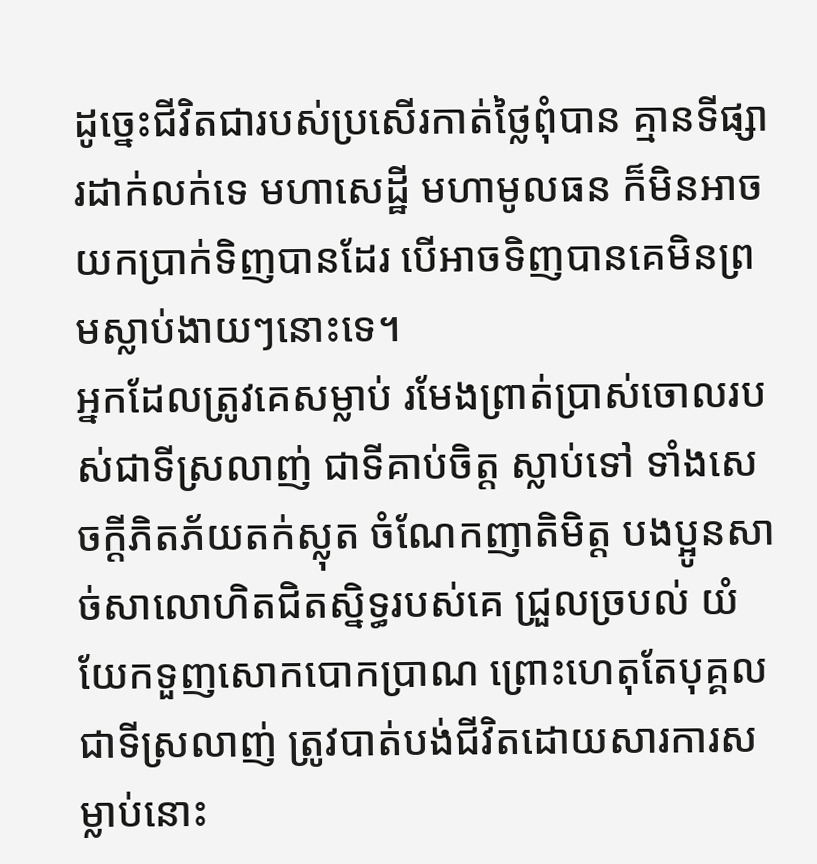ដូច្នេះជីវិតជារបស់ប្រសើរកាត់ថ្លៃពុំបាន គ្មានទីផ្សារដាក់លក់ទេ មហាសេដ្ឋី មហាមូលធន ក៏មិនអាចយកប្រាក់ទិញបានដែរ បើអាចទិញបានគេមិនព្រមស្លាប់ងាយៗនោះទេ។
អ្នកដែលត្រូវគេសម្លាប់ រមែងព្រាត់ប្រាស់ចោលរបស់ជាទីស្រលាញ់ ជាទីគាប់ចិត្ត ស្លាប់ទៅ ទាំងសេចក្ដីភិតភ័យតក់ស្លុត ចំណែកញាតិមិត្ត បងប្អូនសាច់សាលោហិតជិតស្និទ្ធរបស់គេ ជ្រួលច្របល់ យំយែកទួញសោកបោកប្រាណ ព្រោះហេតុតែបុគ្គលជាទីស្រលាញ់ ត្រូវបាត់បង់ជីវិតដោយសារការសម្លាប់នោះ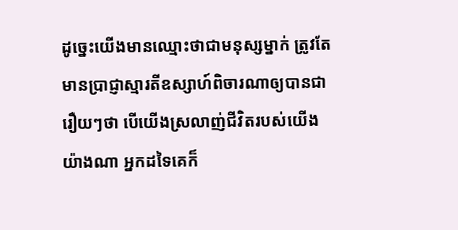ដូច្នេះយើងមានឈ្មោះថាជាមនុស្សម្នាក់ ត្រូវតែមានប្រាជ្ញាស្មារតីឧស្សាហ៍ពិចារណាឲ្យបានជារឿយៗថា បើយើងស្រលាញ់ជីវិតរបស់យើងយ៉ាងណា អ្នកដទៃគេក៏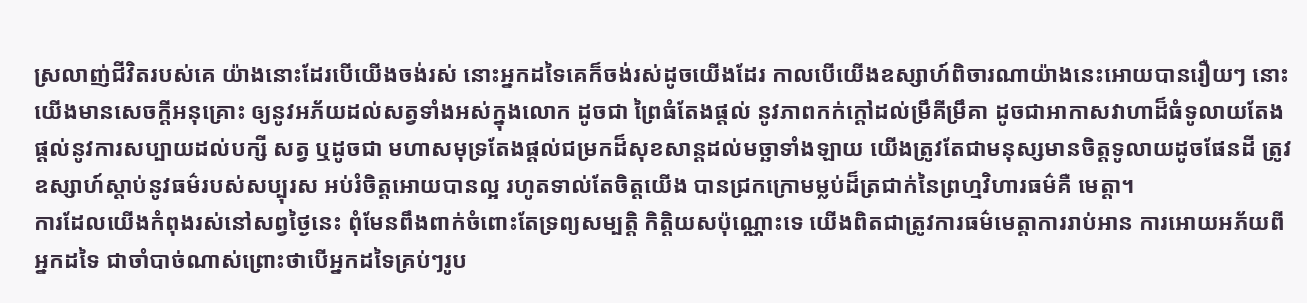ស្រលាញ់ជីវិតរបស់គេ យ៉ាងនោះដែរបើយើងចង់រស់ នោះអ្នកដទៃគេក៏ចង់រស់ដូចយើងដែរ កាលបើយើងឧស្សាហ៍ពិចារណាយ៉ាងនេះអោយបានរឿយៗ នោះយើងមានសេចក្ដីអនុគ្រោះ ឲ្យនូវអភ័យដល់សត្វទាំងអស់ក្នុងលោក ដូចជា ព្រៃធំតែងផ្ដល់ នូវភាពកក់ក្ដៅដល់ម្រឹគីម្រឹគា ដូចជាអាកាសវាហាដ៏ធំទូលាយតែងផ្ដល់នូវការសប្បាយដល់បក្សី សត្វ ឬដូចជា មហាសមុទ្រតែងផ្ដល់ជម្រកដ៏សុខសាន្តដល់មច្ឆាទាំងឡាយ យើងត្រូវតែជាមនុស្សមានចិត្តទូលាយដូចផែនដី ត្រូវឧស្សាហ៍ស្ដាប់នូវធម៌របស់សប្បុរស អប់រំចិត្តអោយបានល្អ រហូតទាល់តែចិត្តយើង បានជ្រកក្រោមម្លប់ដ៏ត្រជាក់នៃព្រហ្មវិហារធម៌គឺ មេត្តា។
ការដែលយើងកំពុងរស់នៅសព្វថ្ងៃនេះ ពុំមែនពឹងពាក់ចំពោះតែទ្រព្យសម្បត្តិ កិត្តិយសប៉ុណ្ណោះទេ យើងពិតជាត្រូវការធម៌មេត្តាការរាប់អាន ការអោយអភ័យពីអ្នកដទៃ ជាចាំបាច់ណាស់ព្រោះថាបើអ្នកដទៃគ្រប់ៗរូប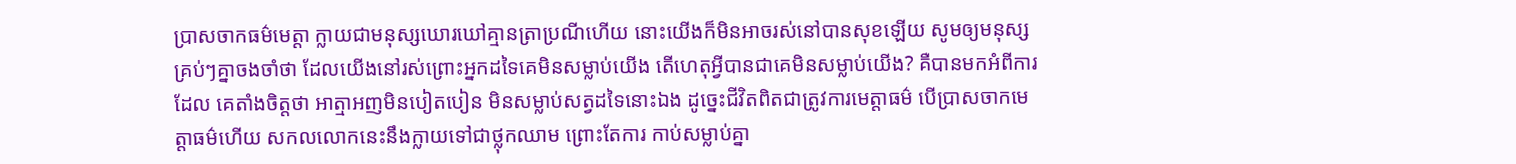ប្រាសចាកធម៌មេត្តា ក្លាយជាមនុស្សឃោរឃៅគ្មានត្រាប្រណីហើយ នោះយើងក៏មិនអាចរស់នៅបានសុខឡើយ សូមឲ្យមនុស្សគ្រប់ៗគ្នាចងចាំថា ដែលយើងនៅរស់ព្រោះអ្នកដទៃគេមិនសម្លាប់យើង តើហេតុអ្វីបានជាគេមិនសម្លាប់យើង? គឺបានមកអំពីការដែល គេតាំងចិត្តថា អាត្មាអញមិនបៀតបៀន មិនសម្លាប់សត្វដទៃនោះឯង ដូច្នេះជីវិតពិតជាត្រូវការមេត្តាធម៌ បើប្រាសចាកមេត្តាធម៌ហើយ សកលលោកនេះនឹងក្លាយទៅជាថ្លុកឈាម ព្រោះតែការ កាប់សម្លាប់គ្នា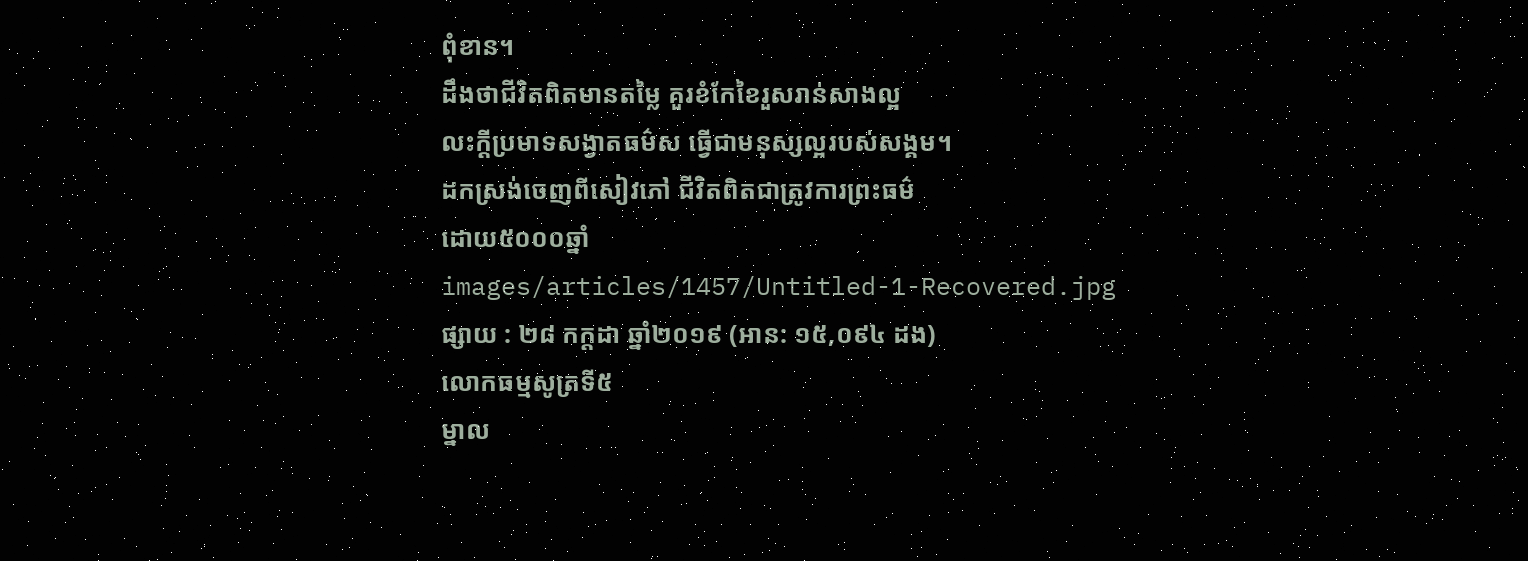ពុំខាន។
ដឹងថាជីវិតពិតមានតម្លៃ គួរខំកែខៃរួសរាន់សាងល្អ
លះក្ដីប្រមាទសង្វាតធម៌ស ធ្វើជាមនុស្សល្អរបស់សង្គម។
ដកស្រង់ចេញពីសៀវភៅ ជីវិតពិតជាត្រូវការព្រះធម៌
ដោយ៥០០០ឆ្នាំ
images/articles/1457/Untitled-1-Recovered.jpg
ផ្សាយ : ២៨ កក្តដា ឆ្នាំ២០១៩ (អាន: ១៥,០៩៤ ដង)
លោកធម្មសូត្រទី៥
ម្នាល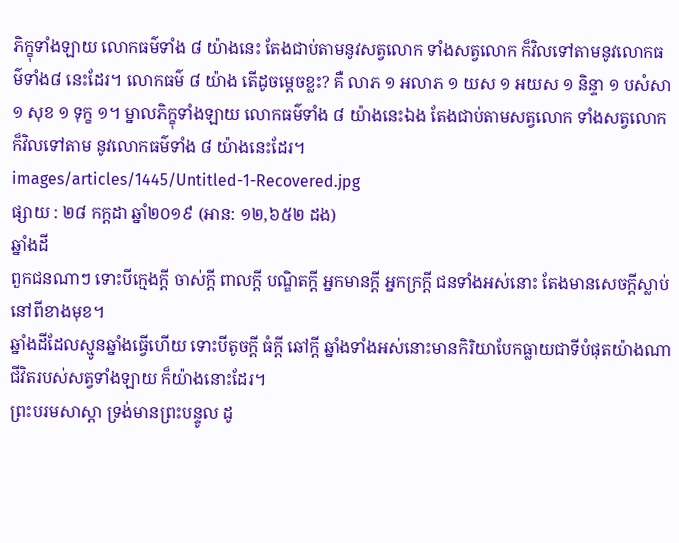ភិក្ខុទាំងឡាយ លោកធម៌ទាំង ៨ យ៉ាងនេះ តែងជាប់តាមនូវសត្វលោក ទាំងសត្វលោក ក៏វិលទៅតាមនូវលោកធម៌ទាំង៨ នេះដែរ។ លោកធម៌ ៨ យ៉ាង តើដូចម្ដេចខ្លះ? គឺ លាភ ១ អលាភ ១ យស ១ អយស ១ និន្ទា ១ បសំសា ១ សុខ ១ ទុក្ខ ១។ ម្នាលភិក្ខុទាំងឡាយ លោកធម៌ទាំង ៨ យ៉ាងនេះឯង តែងជាប់តាមសត្វលោក ទាំងសត្វលោក ក៏វិលទៅតាម នូវលោកធម៌ទាំង ៨ យ៉ាងនេះដែរ។
images/articles/1445/Untitled-1-Recovered.jpg
ផ្សាយ : ២៨ កក្តដា ឆ្នាំ២០១៩ (អាន: ១២,៦៥២ ដង)
ឆ្នាំងដី
ពួកជនណាៗ ទោះបីក្មេងក្ដី ចាស់ក្ដី ពាលក្ដី បណ្ឌិតក្ដី អ្នកមានក្ដី អ្នកក្រក្ដី ជនទាំងអស់នោះ តែងមានសេចក្ដីស្លាប់នៅពីខាងមុខ។
ឆ្នាំងដីដែលស្មូនឆ្នាំងធ្វើហើយ ទោះបីតូចក្ដី ធំក្ដី ឆៅក្ដី ឆ្នាំងទាំងអស់នោះមានកិរិយាបែកធ្លាយជាទីបំផុតយ៉ាងណា ជីវិតរបស់សត្វទាំងឡាយ ក៏យ៉ាងនោះដែរ។
ព្រះបរមសាស្ដា ទ្រង់មានព្រះបន្ទូល ដូ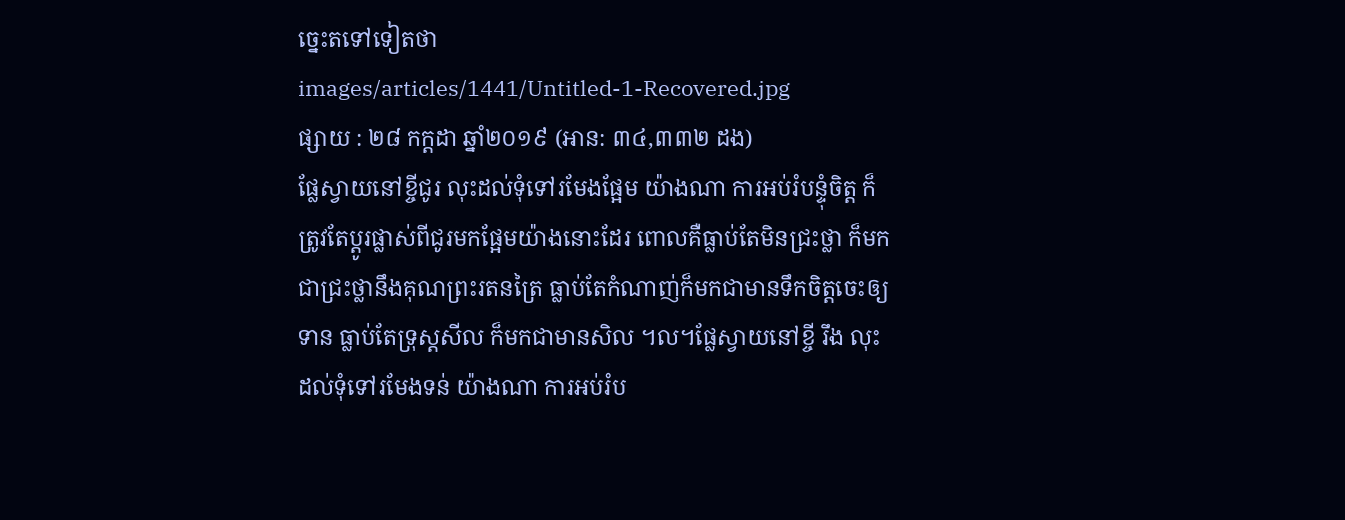ច្នេះតទៅទៀតថា
images/articles/1441/Untitled-1-Recovered.jpg
ផ្សាយ : ២៨ កក្តដា ឆ្នាំ២០១៩ (អាន: ៣៤,៣៣២ ដង)
ផ្លែស្វាយនៅខ្ចីជូរ លុះដល់ទុំទៅរមែងផ្អែម យ៉ាងណា ការអប់រំបន្ទុំចិត្ត ក៏ត្រូវតែប្ដូរផ្លាស់ពីជូរមកផ្អែមយ៉ាងនោះដែរ ពោលគឺធ្លាប់តែមិនជ្រះថ្លា ក៏មកជាជ្រះថ្លានឹងគុណព្រះរតនត្រៃ ធ្លាប់តែកំណាញ់ក៏មកជាមានទឹកចិត្តចេះឲ្យទាន ធ្លាប់តែទ្រុស្ដសីល ក៏មកជាមានសិល ។ល។ផ្លែស្វាយនៅខ្ចី រឹង លុះដល់ទុំទៅរមែងទន់ យ៉ាងណា ការអប់រំប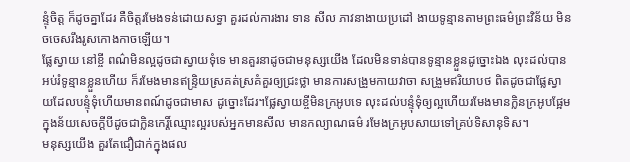ន្ទុំចិត្ត ក៏ដូចគ្នាដែរ គឺចិត្តរមែងទន់ដោយសទ្ធា គួរដល់ការងារ ទាន សីល ភាវនាងាយប្រដៅ ងាយទូន្មានតាមព្រះធម៌ព្រះវិន័យ មិនចចេសរឹងរូសកោងកាចឡើយ។
ផ្លែស្វាយ នៅខ្ចី ពណ៌មិនល្អដូចជាស្វាយទុំទេ មានគួរនាដូចជាមនុស្សយើង ដែលមិនទាន់បានទូន្មានខ្លួនដូច្នោះឯង លុះដល់បានអប់រំទូន្មានខ្លួនហើយ ក៏រមែងមានឥន្ទ្រិយស្រគត់ស្រគំគួរឲ្យជ្រះថ្លា មានការសង្រួមកាយវាចា សង្រួមឥរិយាបថ ពិតដូចជាផ្លែស្វាយដែលបន្ទុំទុំហើយមានពណ៍ដូចជាមាស ដូច្នោះដែរ។ផ្លែស្វាយខ្ចីមិនក្រអូបទេ លុះដល់បន្ទុំទុំឲ្យល្អហើយរមែងមានក្លិនក្រអូបផ្អែម ក្នុងន័យសេចក្ដីបីដូចជាក្លិនកេរ្តិ៍ឈ្មោះល្អរបស់អ្នកមានសីល មានកល្យាណធម៌ រមែងក្រអូបសាយទៅគ្រប់ទិសានុទិស។
មនុស្សយើង គួរតែជឿជាក់ក្នុងផល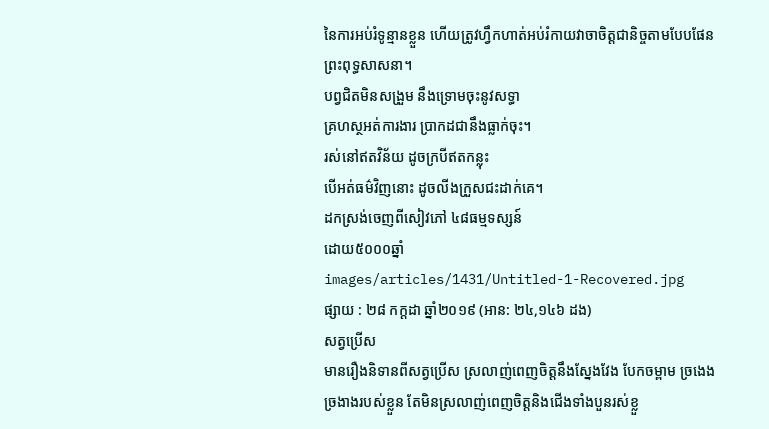នៃការអប់រំទូន្មានខ្លួន ហើយត្រូវហ្វឹកហាត់អប់រំកាយវាចាចិត្តជានិច្ចតាមបែបផែនព្រះពុទ្ធសាសនា។
បព្វជិតមិនសង្រួម នឹងទ្រោមចុះនូវសទ្ធា
គ្រហស្ថអត់ការងារ ប្រាកដជានឹងធ្លាក់ចុះ។
រស់នៅឥតវិន័យ ដូចក្របីឥតកន្លុះ
បើអត់ធម៌វិញនោះ ដូចលីងក្រួសជះដាក់គេ។
ដកស្រង់ចេញពីសៀវភៅ ៤៨ធម្មទស្សន៍
ដោយ៥០០០ឆ្នាំ
images/articles/1431/Untitled-1-Recovered.jpg
ផ្សាយ : ២៨ កក្តដា ឆ្នាំ២០១៩ (អាន: ២៤,១៤៦ ដង)
សត្វប្រើស
មានរឿងនិទានពីសត្វប្រើស ស្រលាញ់ពេញចិត្តនឹងស្នែងវែង បែកចម្ពាម ច្រងេងច្រងាងរបស់ខ្លួន តែមិនស្រលាញ់ពេញចិត្តនិងជើងទាំងបួនរស់ខ្លួ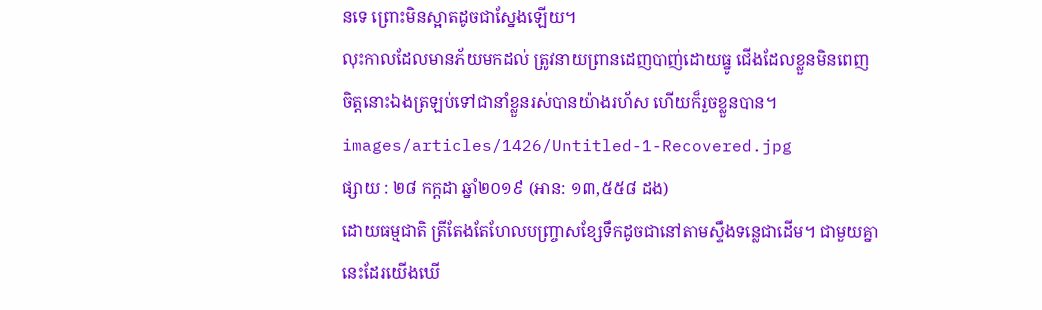នទេ ព្រោះមិនស្អាតដូចជាស្នែងឡើយ។
លុះកាលដែលមានភ័យមកដល់ ត្រូវនាយព្រានដេញបាញ់ដោយធ្នូ ជើងដែលខ្លួនមិនពេញចិត្តនោះឯងត្រឡប់ទៅជានាំខ្លួនរស់បានយ៉ាងរហ័ស ហើយក៏រួចខ្លួនបាន។
images/articles/1426/Untitled-1-Recovered.jpg
ផ្សាយ : ២៨ កក្តដា ឆ្នាំ២០១៩ (អាន: ១៣,៥៥៨ ដង)
ដោយធម្មជាតិ ត្រីតែងតែហែលបញ្ច្រាសខ្សែទឹកដូចជានៅតាមស្ទឹងទន្លេជាដើម។ ជាមួយគ្នានេះដែរយើងឃើ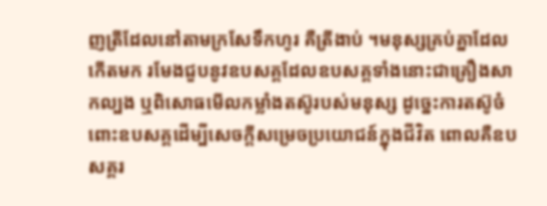ញត្រីដែលនៅតាមក្រសែទឹកហូរ គឺត្រីងាប់ ។មនុស្សគ្រប់គ្នាដែលកើតមក រមែងជួបនូវឧបសគ្គដែលឧបសគ្គទាំងនោះជាគ្រឿងសាកល្បង ឬពិសោធមើលកម្លាំងតស៊ូរបស់មនុស្ស ដូច្នេះការតស៊ូចំពោះឧបសគ្គដើម្បីសេចក្ដីសម្រេចប្រយោជន៍ក្នុងជីវិត ពោលគឺឧបសគ្គរ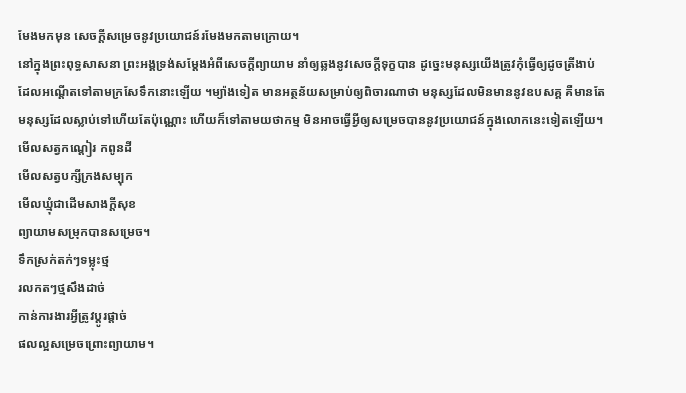មែងមកមុន សេចក្ដីសម្រេចនូវប្រយោជន៍រមែងមកតាមក្រោយ។
នៅក្នុងព្រះពុទ្ធសាសនា ព្រះអង្គទ្រង់សម្ដែងអំពីសេចក្ដីព្យាយាម នាំឲ្យឆ្លងនូវសេចក្ដីទុក្ខបាន ដូច្នេះមនុស្សយើងត្រូវកុំធ្វើឲ្យដូចត្រីងាប់ ដែលអណ្ដើតទៅតាមក្រសែទឹកនោះឡើយ ។ម្យ៉ាងទៀត មានអត្ថន័យសម្រាប់ឲ្យពិចារណាថា មនុស្សដែលមិនមាននូវឧបសគ្គ គឺមានតែមនុស្សដែលស្លាប់ទៅហើយតែប៉ុណ្ណោះ ហើយក៏ទៅតាមយថាកម្ម មិនអាចធ្វើអ្វីឲ្យសម្រេចបាននូវប្រយោជន៍ក្នុងលោកនេះទៀតឡើយ។
មើលសត្វកណ្ដៀរ កពូនដី
មើលសត្វបក្សីក្រងសម្បុក
មើលឃ្មុំជាដើមសាងក្ដីសុខ
ព្យាយាមសម្រុកបានសម្រេច។
ទឹកស្រក់តក់ៗទម្លុះថ្ម
រលកតៗថ្មសឹងដាច់
កាន់ការងារអ្វីត្រូវប្ដូរផ្ដាច់
ផលល្អសម្រេចព្រោះព្យាយាម។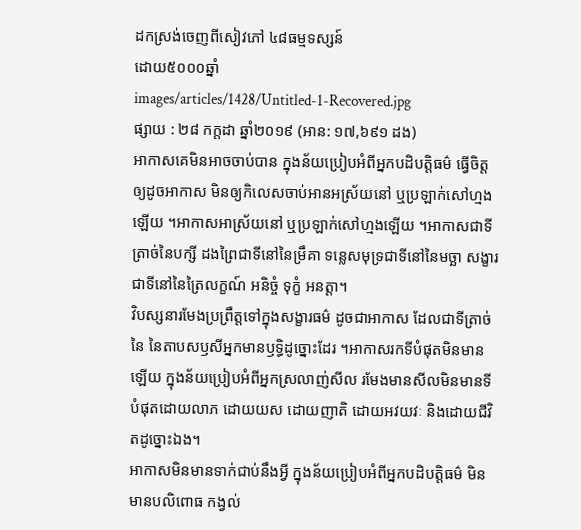ដកស្រង់ចេញពីសៀវភៅ ៤៨ធម្មទស្សន៍
ដោយ៥០០០ឆ្នាំ
images/articles/1428/Untitled-1-Recovered.jpg
ផ្សាយ : ២៨ កក្តដា ឆ្នាំ២០១៩ (អាន: ១៧,៦៩១ ដង)
អាកាសគេមិនអាចចាប់បាន ក្នុងន័យប្រៀបអំពីអ្នកបដិបត្តិធម៌ ធ្វើចិត្តឲ្យដូចអាកាស មិនឲ្យកិលេសចាប់អានអស្រ័យនៅ ឬប្រឡាក់សៅហ្មងឡើយ ។អាកាសអាស្រ័យនៅ ឬប្រឡាក់សៅហ្មងឡើយ ។អាកាសជាទីត្រាច់នៃបក្សី ដងព្រៃជាទីនៅនៃម្រឹគា ទន្លេសមុទ្រជាទីនៅនៃមច្ឆា សង្ខារជាទីនៅនៃត្រៃលក្ខណ៍ អនិច្ចំ ទុក្ខំ អនត្តា។
វិបស្សនារមែងប្រព្រឹត្តទៅក្នុងសង្ខារធម៌ ដូចជាអាកាស ដែលជាទីត្រាច់នៃ នៃតាបសឫសីអ្នកមានឫទ្ធិដូច្នោះដែរ ។អាកាសរកទីបំផុតមិនមានឡើយ ក្នុងន័យប្រៀបអំពីអ្នកស្រលាញ់សីល រមែងមានសីលមិនមានទីបំផុតដោយលាភ ដោយយស ដោយញាតិ ដោយអវយវៈ និងដោយជីវិតដូច្នោះឯង។
អាកាសមិនមានទាក់ជាប់នឹងអ្វី ក្នុងន័យប្រៀបអំពីអ្នកបដិបត្តិធម៌ មិនមានបលិពោធ កង្វល់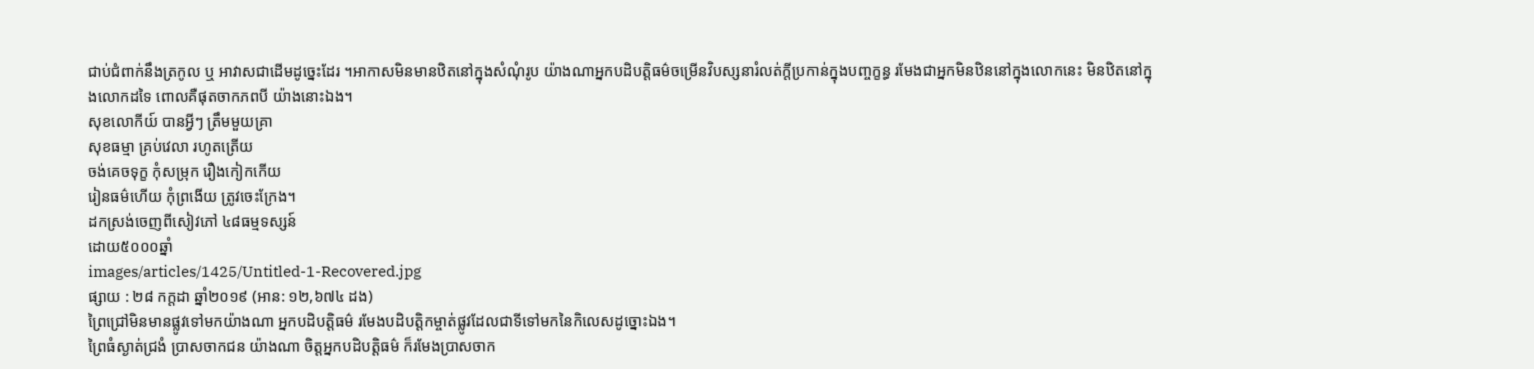ជាប់ជំពាក់នឹងត្រកូល ឬ អាវាសជាដើមដូច្នេះដែរ ។អាកាសមិនមានឋិតនៅក្នុងសំណុំរូប យ៉ាងណាអ្នកបដិបត្តិធម៌ចម្រើនវិបស្សនារំលត់ក្ដីប្រកាន់ក្នុងបញ្ចក្ខន្ធ រមែងជាអ្នកមិនឋិននៅក្នុងលោកនេះ មិនឋិតនៅក្នុងលោកដទៃ ពោលគឺផុតចាកភពបី យ៉ាងនោះឯង។
សុខលោកីយ៍ បានអ្វីៗ ត្រឹមមួយគ្រា
សុខធម្មា គ្រប់វេលា រហូតត្រើយ
ចង់គេចទុក្ខ កុំសម្រុក រឿងកៀកកើយ
រៀនធម៌ហើយ កុំព្រងើយ ត្រូវចេះក្រែង។
ដកស្រង់ចេញពីសៀវភៅ ៤៨ធម្មទស្សន៍
ដោយ៥០០០ឆ្នាំ
images/articles/1425/Untitled-1-Recovered.jpg
ផ្សាយ : ២៨ កក្តដា ឆ្នាំ២០១៩ (អាន: ១២,៦៧៤ ដង)
ព្រៃជ្រៅមិនមានផ្លូវទៅមកយ៉ាងណា អ្នកបដិបត្តិធម៌ រមែងបដិបត្តិកម្ចាត់ផ្លូវដែលជាទីទៅមកនៃកិលេសដូច្នោះឯង។
ព្រៃធំស្ងាត់ជ្រងំ ប្រាសចាកជន យ៉ាងណា ចិត្តអ្នកបដិបត្តិធម៌ ក៏រមែងប្រាសចាក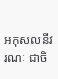អកុសលនីវរណៈ ជាចិ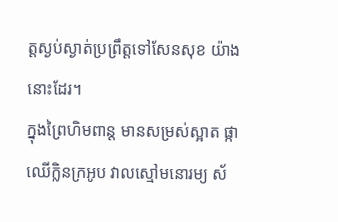ត្តស្ងប់ស្ងាត់ប្រព្រឹត្តទៅសែនសុខ យ៉ាងនោះដែរ។
ក្នុងព្រៃហិមពាន្ត មានសម្រស់ស្អាត ផ្កាឈើក្លិនក្រអូប វាលស្មៅមនោរម្យ ស័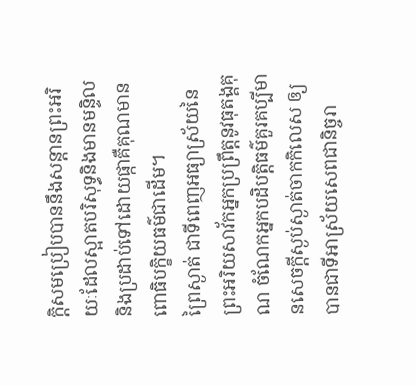ក្ដិសមប្រៀបបាននឹងសន្ដានព្រះអរិយៈដែលស្អាតបរិសុទ្ធនិងមានមន្ទិល និងប្រដាប់ទៅដោយផ្កាគឺគុណមានពោធិបក្ខិយធម៌ជាដើម។
ព្រៃស្ងាត់ ជាទីពេញអធ្យាស្រ័យនៃព្រះអរិយសាវ័កអ្នកប្រព្រឹត្តនូវធុតង្គគុណ ចំណែកអ្នកបដិបត្តិធម៌គួរគប្បីមានសេចក្ដីស្ងប់ស្ងាត់ចាកកិលេស ឲ្យបានជាទីអាស្រ័យសេពជានិច្ចរា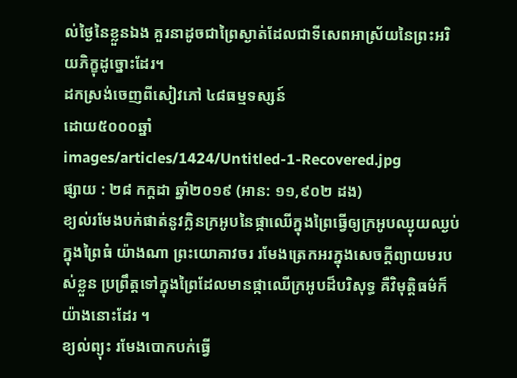ល់ថ្ងៃនៃខ្លួនឯង គួរនាដូចជាព្រៃស្ងាត់ដែលជាទីសេពអាស្រ័យនៃព្រះអរិយភិក្ខុដូច្នោះដែរ។
ដកស្រង់ចេញពីសៀវភៅ ៤៨ធម្មទស្សន៍
ដោយ៥០០០ឆ្នាំ
images/articles/1424/Untitled-1-Recovered.jpg
ផ្សាយ : ២៨ កក្តដា ឆ្នាំ២០១៩ (អាន: ១១,៩០២ ដង)
ខ្យល់រមែងបក់ផាត់នូវក្លិនក្រអូបនៃផ្កាឈើក្នុងព្រៃធ្វើឲ្យក្រអូបឈ្ងុយឈ្ងប់ក្នុងព្រៃធំ យ៉ាងណា ព្រះយោគាវចរ រមែងត្រេកអរក្នុងសេចក្ដីព្យាយមរបស់ខ្លួន ប្រព្រឹត្តទៅក្នុងព្រៃដែលមានផ្កាឈើក្រអូបដ៏បរិសុទ្ធ គឺវិមុត្តិធម៌ក៏យ៉ាងនោះដែរ ។
ខ្យល់ព្យុះ រមែងបោកបក់ធ្វើ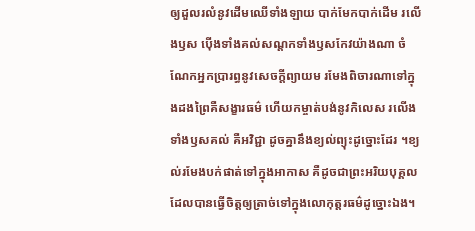ឲ្យដួលរលំនូវដើមឈើទាំងឡាយ បាក់មែកបាក់ដើម រលើងឫស ប៉ើងទាំងគល់សណ្ដកទាំងឫសកែវយ៉ាងណា ចំណែកអ្នកប្រារព្ធនូវសេចក្ដីព្យាយម រមែងពិចារណាទៅក្នុងដងព្រៃគឺសង្ខារធម៌ ហើយកម្ចាត់បង់នូវកិលេស រលើងទាំងឫសគល់ គឺអវិជ្ជា ដូចគ្នានឹងខ្យល់ព្យុះដូច្នោះដែរ ។ខ្យល់រមែងបក់ផាត់ទៅក្នុងអាកាស គឺដូចជាព្រះអរិយបុគ្គល ដែលបានធ្វើចិត្តឲ្យត្រាច់ទៅក្នុងលោកុត្តរធម៌ដូច្នោះឯង។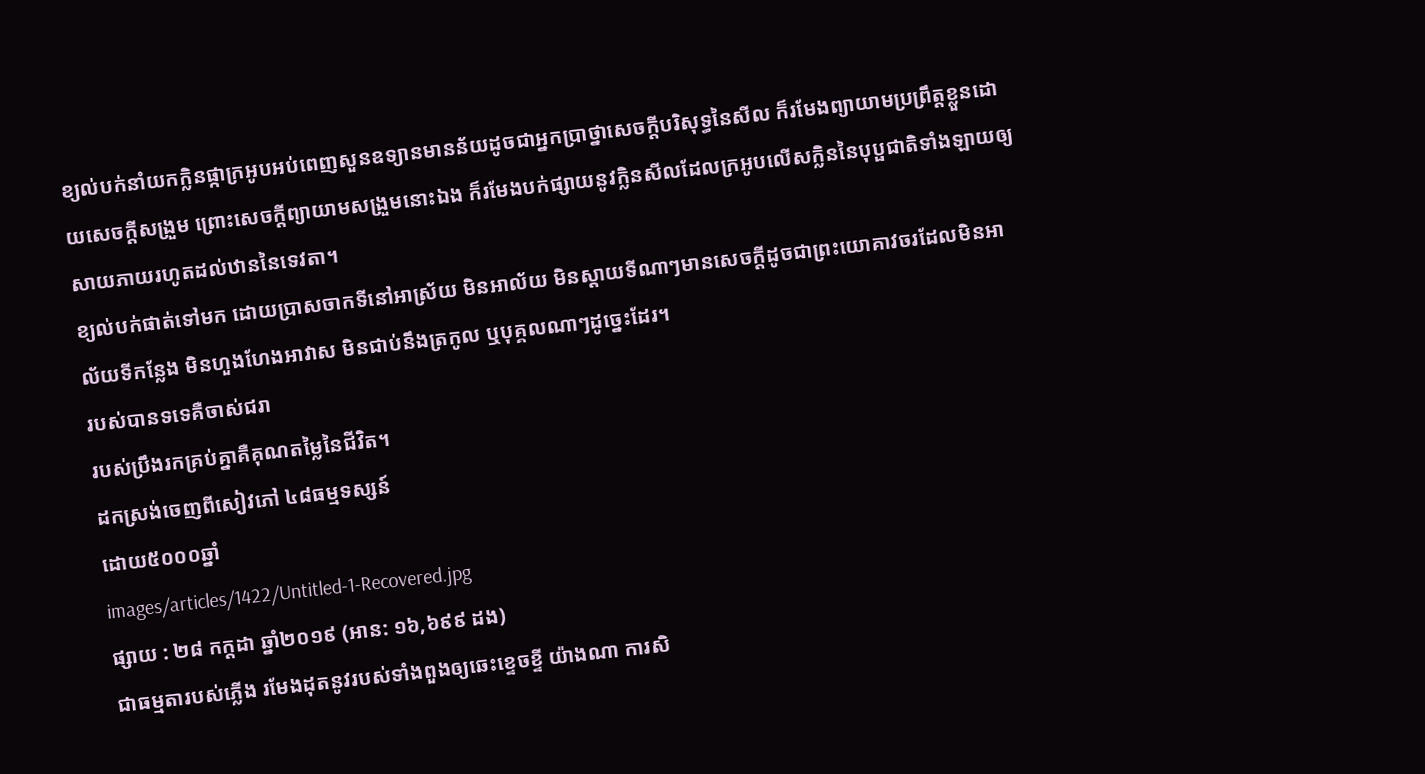ខ្យល់បក់នាំយកក្លិនផ្កាក្រអូបអប់ពេញសួនឧទ្យានមានន័យដូចជាអ្នកប្រាថ្នាសេចក្ដីបរិសុទ្ធនៃសីល ក៏រមែងព្យាយាមប្រព្រឹត្តខ្លួនដោយសេចក្ដីសង្រួម ព្រោះសេចក្ដីព្យាយាមសង្រួមនោះឯង ក៏រមែងបក់ផ្សាយនូវក្លិនសីលដែលក្រអូបលើសក្លិននៃបុប្ផជាតិទាំងឡាយឲ្យសាយភាយរហូតដល់ឋាននៃទេវតា។
ខ្យល់បក់ផាត់ទៅមក ដោយប្រាសចាកទីនៅអាស្រ័យ មិនអាល័យ មិនស្ដាយទីណាៗមានសេចក្ដីដូចជាព្រះយោគាវចរដែលមិនអាល័យទីកន្លែង មិនហួងហែងអាវាស មិនជាប់នឹងត្រកូល ឬបុគ្គលណាៗដូច្នេះដែរ។
របស់បានទទេគឺចាស់ជរា
របស់ប្រឹងរកគ្រប់គ្នាគឺគុណតម្លៃនៃជីវិត។
ដកស្រង់ចេញពីសៀវភៅ ៤៨ធម្មទស្សន៍
ដោយ៥០០០ឆ្នាំ
images/articles/1422/Untitled-1-Recovered.jpg
ផ្សាយ : ២៨ កក្តដា ឆ្នាំ២០១៩ (អាន: ១៦,៦៩៩ ដង)
ជាធម្មតារបស់ភ្លើង រមែងដុតនូវរបស់ទាំងពួងឲ្យឆេះខ្ទេចខ្ទី យ៉ាងណា ការសិ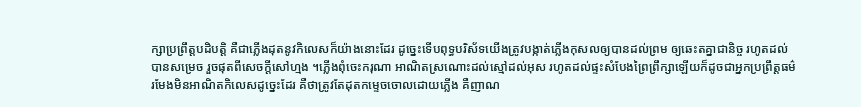ក្សាប្រព្រឹត្តបដិបត្តិ គឺជាភ្លើងដុតនូវកិលេសក៏យ៉ាងនោះដែរ ដូច្នេះទើបពុទ្ធបរិស័ទយើងត្រូវបង្កាត់ភ្លើងកុសលឲ្យបានដល់ព្រម ឲ្យឆេះតគ្នាជានិច្ច រហូតដល់បានសម្រេច រួចផុតពីសេចក្ដីសៅហ្មង ។ភ្លើងពុំចេះករុណា អាណិតស្រណោះដល់ស្មៅដល់អុស រហូតដល់ផ្ទះសំបែងព្រៃព្រឹក្សាឡើយក៏ដូចជាអ្នកប្រព្រឹត្តធម៌ រមែងមិនអាណិតកិលេសដូច្នេះដែរ គឺថាត្រូវតែដុតកម្ទេចចោលដោយភ្លើង គឺញាណ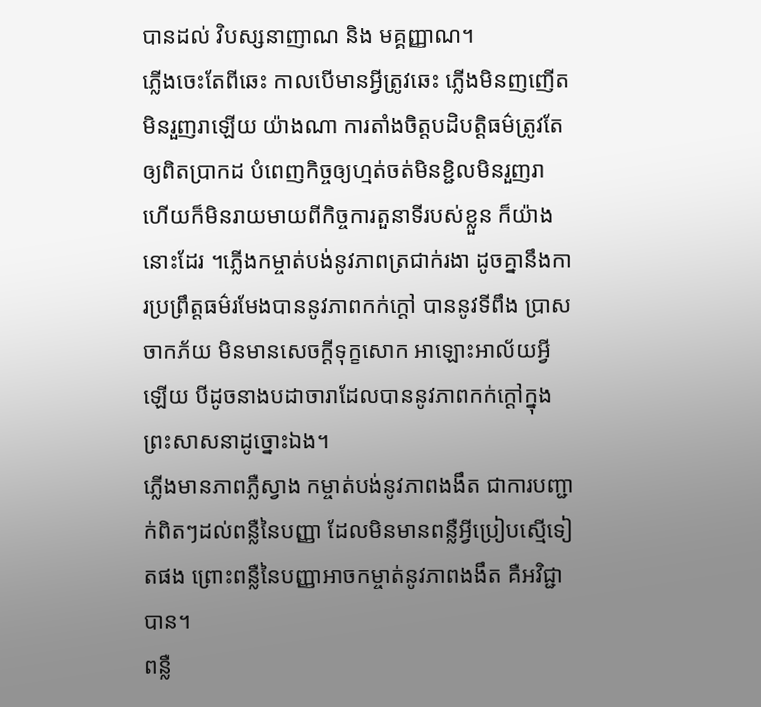បានដល់ វិបស្សនាញាណ និង មគ្គញ្ញាណ។
ភ្លើងចេះតែពីឆេះ កាលបើមានអ្វីត្រូវឆេះ ភ្លើងមិនញញើត មិនរួញរាឡើយ យ៉ាងណា ការតាំងចិត្តបដិបត្តិធម៌ត្រូវតែឲ្យពិតប្រាកដ បំពេញកិច្ចឲ្យហ្មត់ចត់មិនខ្ជិលមិនរួញរា ហើយក៏មិនរាយមាយពីកិច្ចការតួនាទីរបស់ខ្លួន ក៏យ៉ាងនោះដែរ ។ភ្លើងកម្ចាត់បង់នូវភាពត្រជាក់រងា ដូចគ្នានឹងការប្រព្រឹត្តធម៌រមែងបាននូវភាពកក់ក្ដៅ បាននូវទីពឹង ប្រាសចាកភ័យ មិនមានសេចក្ដីទុក្ខសោក អាឡោះអាល័យអ្វីឡើយ បីដូចនាងបដាចារាដែលបាននូវភាពកក់ក្ដៅក្នុងព្រះសាសនាដូច្នោះឯង។
ភ្លើងមានភាពភ្លឺស្វាង កម្ចាត់បង់នូវភាពងងឹត ជាការបញ្ជាក់ពិតៗដល់ពន្លឺនៃបញ្ញា ដែលមិនមានពន្លឺអ្វីប្រៀបស្មើទៀតផង ព្រោះពន្លឺនៃបញ្ញាអាចកម្ចាត់នូវភាពងងឹត គឺអវិជ្ជាបាន។
ពន្លឺ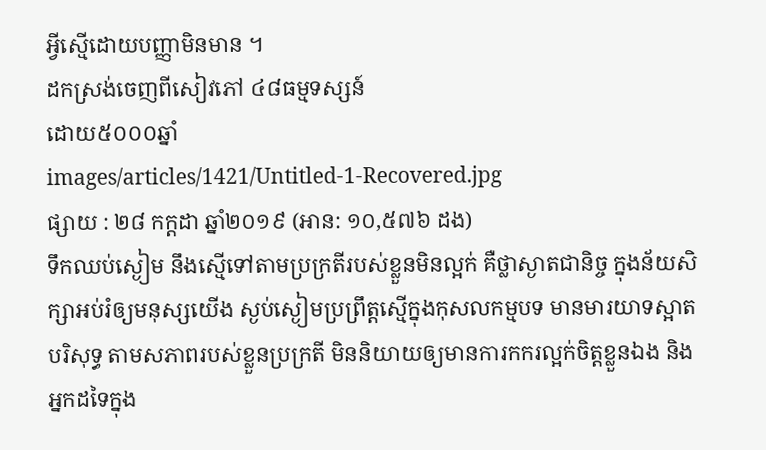អ្វីស្មើដោយបញ្ញាមិនមាន ។
ដកស្រង់ចេញពីសៀវភៅ ៤៨ធម្មទស្សន៍
ដោយ៥០០០ឆ្នាំ
images/articles/1421/Untitled-1-Recovered.jpg
ផ្សាយ : ២៨ កក្តដា ឆ្នាំ២០១៩ (អាន: ១០,៥៧៦ ដង)
ទឹកឈប់ស្ងៀម នឹងស្មើទៅតាមប្រក្រតីរបស់ខ្លួនមិនល្អក់ គឺថ្លាស្ងាតជានិច្ច ក្នុងន័យសិក្សាអប់រំឲ្យមនុស្សយើង ស្ងប់ស្ងៀមប្រព្រឹត្តស្មើក្នុងកុសលកម្មបទ មានមារយាទស្អាតបរិសុទ្ធ តាមសភាពរបស់ខ្លួនប្រក្រតី មិននិយាយឲ្យមានការកករល្អក់ចិត្តខ្លួនឯង និងអ្នកដទៃក្នុង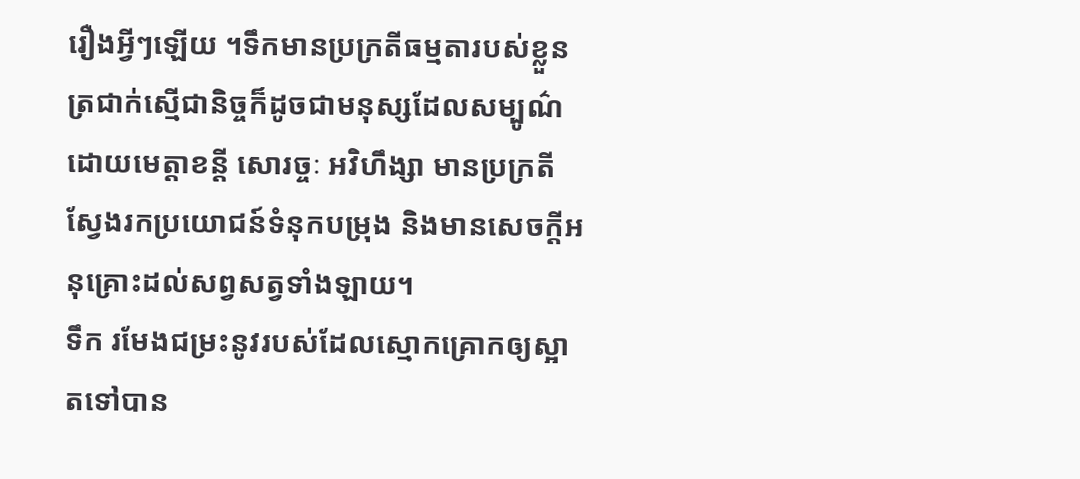រឿងអ្វីៗឡើយ ។ទឹកមានប្រក្រតីធម្មតារបស់ខ្លួនត្រជាក់ស្មើជានិច្ចក៏ដូចជាមនុស្សដែលសម្បូណ៌ដោយមេត្តាខន្តី សោរច្ចៈ អវិហឹង្សា មានប្រក្រតីស្វែងរកប្រយោជន៍ទំនុកបម្រុង និងមានសេចក្ដីអនុគ្រោះដល់សព្វសត្វទាំងឡាយ។
ទឹក រមែងជម្រះនូវរបស់ដែលស្មោកគ្រោកឲ្យស្អាតទៅបាន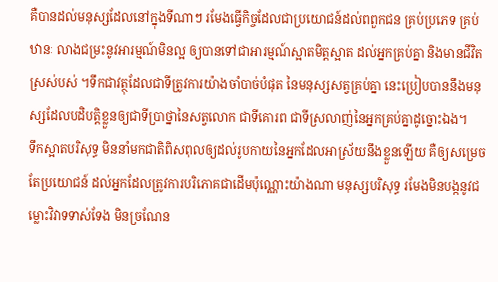គឺបានដល់មនុស្សដែលនៅក្នុងទីណាៗ រមែងធ្វើកិច្ចដែលជាប្រយោជន៍ដល់ពពួកជន គ្រប់ប្រភេទ គ្រប់ឋានៈ លាងជម្រះនូវអារម្មណ៍មិនល្អ ឲ្យបានទៅជាអារម្មណ៍ស្អាតមិត្តស្អាត ដល់អ្នកគ្រប់គ្នា និងមានជីវិតស្រស់បស់ ។ទឹកជាវត្ថុដែលជាទីត្រូវការយ៉ាងចាំបាច់បំផុត នៃមនុស្សសត្វគ្រប់គ្នា នេះប្រៀបបាននឹងមនុស្សដែលបដិបត្តិខ្លួនឲ្យជាទីប្រាថ្នានៃសត្វលោក ជាទីគោរព ជាទីស្រលាញ់នៃអ្នកគ្រប់គ្នាដូច្នោះឯង។
ទឹកស្អាតបរិសុទ្ធ មិននាំមកជាតិពិសពុលឲ្យដល់រូបកាយនៃអ្នកដែលអាស្រ័យនឹងខ្លួនឡើយ គឺឲ្យសម្រេចតែប្រយោជន៍ ដល់អ្នកដែលត្រូវការបរិភោគជាដើមប៉ុណ្ណោះយ៉ាងណា មនុស្សបរិសុទ្ធ រមែងមិនបង្កនូវជម្លោះវិវាទទាស់ទែង មិនច្រណែន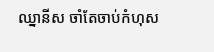ឈ្នានីស ចាំតែចាប់កំហុស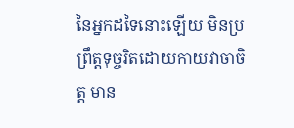នៃអ្នកដទៃនោះឡើយ មិនប្រព្រឹត្តទុច្ចរិតដោយកាយវាចាចិត្ត មាន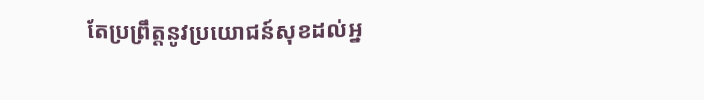តែប្រព្រឹត្តនូវប្រយោជន៍សុខដល់អ្ន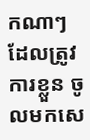កណាៗដែលត្រូវការខ្លួន ចូលមកសេ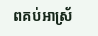ពគប់អាស្រ័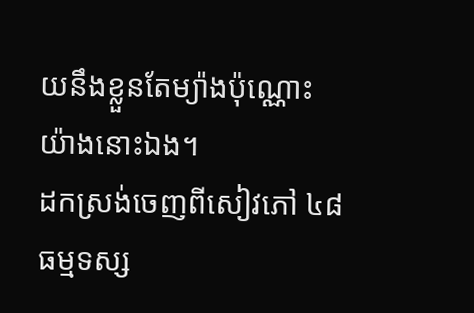យនឹងខ្លួនតែម្យ៉ាងប៉ុណ្ណោះ យ៉ាងនោះឯង។
ដកស្រង់ចេញពីសៀវភៅ ៤៨ធម្មទស្ស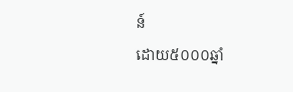ន៍
ដោយ៥០០០ឆ្នាំ